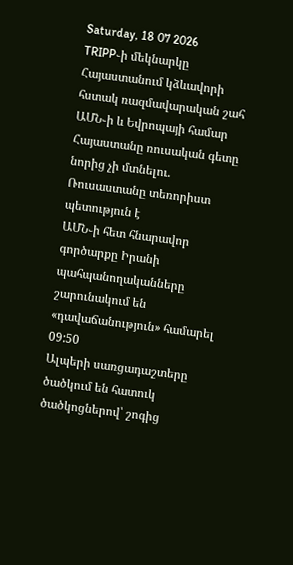Saturday, 18 07 2026
TRIPP֊ի մեկնարկը Հայաստանում կձևավորի հստակ ռազմավարական շահ ԱՄՆ֊ի և Եվրոպայի համար
Հայաստանը ռուսական գետը նորից չի մտնելու. Ռուսաստանը տեռորիստ պետություն է
ԱՄՆ֊ի հետ հնարավոր գործարքը Իրանի պահպանողականները շարունակում են «դավաճանություն» համարել
09:50
Ալպերի սառցադաշտերը ծածկում են հատուկ ծածկոցներով՝ շոգից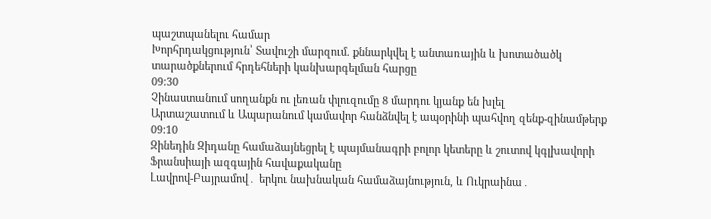պաշտպանելու համար
Խորհրդակցություն՝ Տավուշի մարզում. քննարկվել է անտառային և խոտածածկ տարածքներում հրդեհների կանխարգելման հարցը
09:30
Չինաստանում սողանքն ու լեռան փլուզումը 8 մարդու կյանք են խլել
Արտաշատում և Ապարանում կամավոր հանձնվել է ապօրինի պահվող զենք-զինամթերք
09:10
Զինեդին Զիդանը համաձայնեցրել է պայմանագրի բոլոր կետերը և շուտով կգլխավորի Ֆրանսիայի ազգային հավաքականը
Լավրով-Բայրամով․ երկու նախնական համաձայնություն, և Ուկրաինա․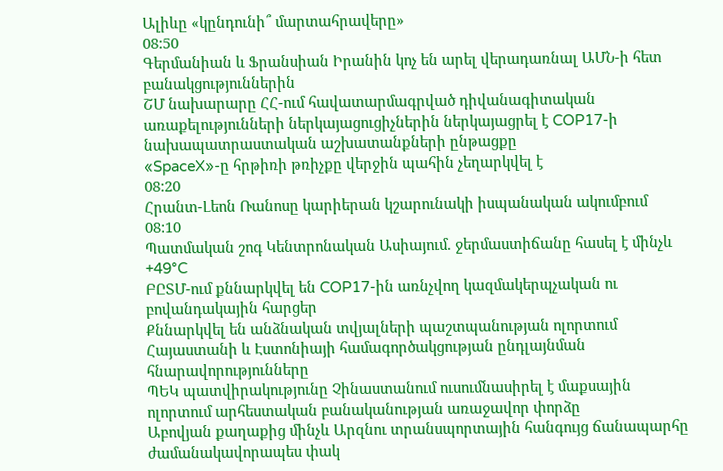Ալիևը «կընդունի՞ մարտահրավերը»
08:50
Գերմանիան և Ֆրանսիան Իրանին կոչ են արել վերադառնալ ԱՄՆ-ի հետ բանակցություններին
ՇՄ նախարարը ՀՀ-ում հավատարմագրված դիվանագիտական առաքելությունների ներկայացուցիչներին ներկայացրել է COP17-ի նախապատրաստական աշխատանքների ընթացքը
«SpaceX»-ը հրթիռի թռիչքը վերջին պահին չեղարկվել է
08:20
Հրանտ-Լեոն Ռանոսը կարիերան կշարունակի իսպանական ակումբում
08:10
Պատմական շոգ Կենտրոնական Ասիայում. ջերմաստիճանը հասել է մինչև +49°C
ԲԸՏՄ-ում քննարկվել են COP17-ին առնչվող կազմակերպչական ու բովանդակային հարցեր
Քննարկվել են անձնական տվյալների պաշտպանության ոլորտում Հայաստանի և Էստոնիայի համագործակցության ընդլայնման հնարավորությունները
ՊԵԿ պատվիրակությունը Չինաստանում ուսումնասիրել է մաքսային ոլորտում արհեստական բանականության առաջավոր փորձը
Աբովյան քաղաքից մինչև Արզնու տրանսպորտային հանգույց ճանապարհը ժամանակավորապես փակ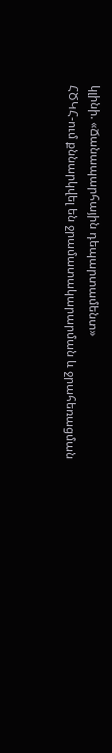կլինի. «Ճանապարհային դեպարտամենտ»
ՀԾԿՀ-ում քննարկվել են ջրամատակարարման և ջրահեռացման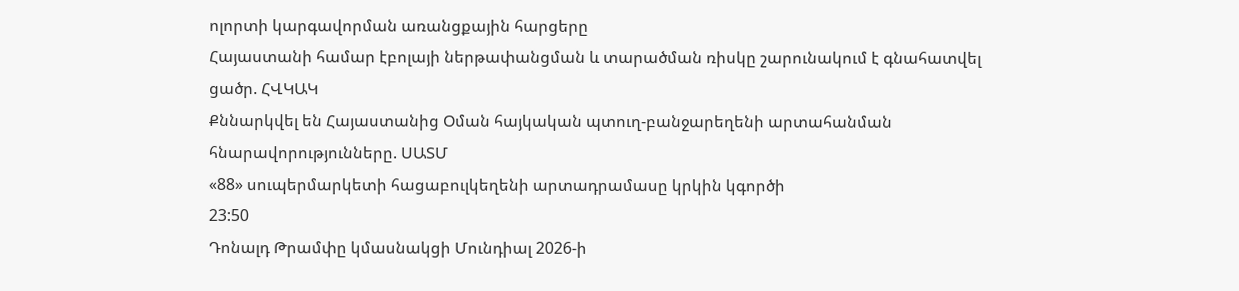ոլորտի կարգավորման առանցքային հարցերը
Հայաստանի համար էբոլայի ներթափանցման և տարածման ռիսկը շարունակում է գնահատվել ցածր. ՀՎԿԱԿ
Քննարկվել են Հայաստանից Օման հայկական պտուղ-բանջարեղենի արտահանման հնարավորությունները. ՍԱՏՄ
«88» սուպերմարկետի հացաբուլկեղենի արտադրամասը կրկին կգործի
23:50
Դոնալդ Թրամփը կմասնակցի Մունդիալ 2026-ի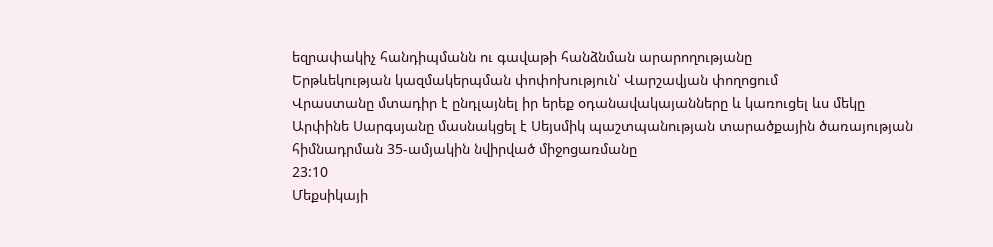եզրափակիչ հանդիպմանն ու գավաթի հանձնման արարողությանը
Երթևեկության կազմակերպման փոփոխություն՝ Վարշավյան փողոցում
Վրաստանը մտադիր է ընդլայնել իր երեք օդանավակայանները և կառուցել ևս մեկը
Արփինե Սարգսյանը մասնակցել է Սեյսմիկ պաշտպանության տարածքային ծառայության հիմնադրման 35-ամյակին նվիրված միջոցառմանը
23:10
Մեքսիկայի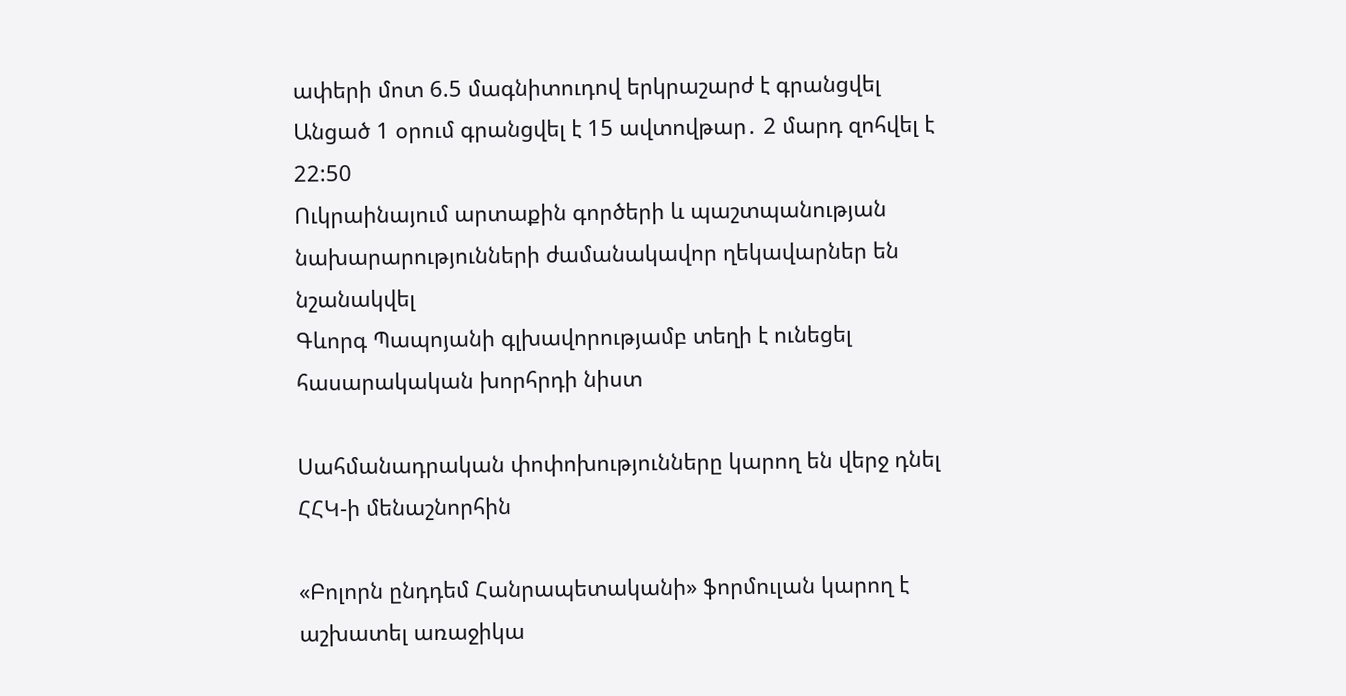ափերի մոտ 6.5 մագնիտուդով երկրաշարժ է գրանցվել
Անցած 1 օրում գրանցվել է 15 ավտովթար․ 2 մարդ զոհվել է
22:50
Ուկրաինայում արտաքին գործերի և պաշտպանության նախարարությունների ժամանակավոր ղեկավարներ են նշանակվել
Գևորգ Պապոյանի գլխավորությամբ տեղի է ունեցել հասարակական խորհրդի նիստ

Սահմանադրական փոփոխությունները կարող են վերջ դնել ՀՀԿ-ի մենաշնորհին

«Բոլորն ընդդեմ Հանրապետականի» ֆորմուլան կարող է աշխատել առաջիկա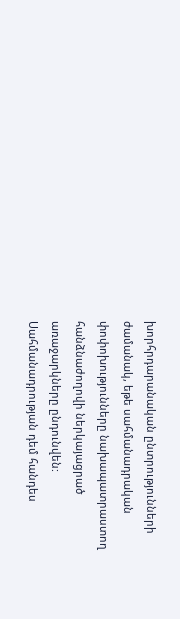խորհրդարանական ընտրությունների ժամանակ, եթե սահմանադրական փոփոխությունները նախապատրաստող հանձնաժողովի ներկայացրած առաջարկները ընդունվեն: Սահմանադրության դեմ հանդես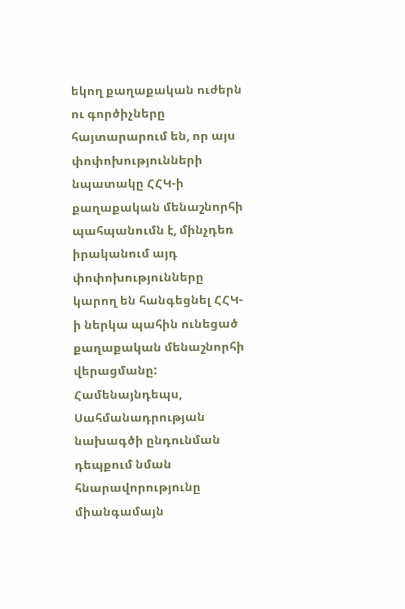եկող քաղաքական ուժերն ու գործիչները հայտարարում են, որ այս փոփոխությունների նպատակը ՀՀԿ-ի քաղաքական մենաշնորհի պահպանումն է, մինչդեռ իրականում այդ փոփոխությունները կարող են հանգեցնել ՀՀԿ-ի ներկա պահին ունեցած քաղաքական մենաշնորհի վերացմանը: Համենայնդեպս, Սահմանադրության նախագծի ընդունման դեպքում նման հնարավորությունը միանգամայն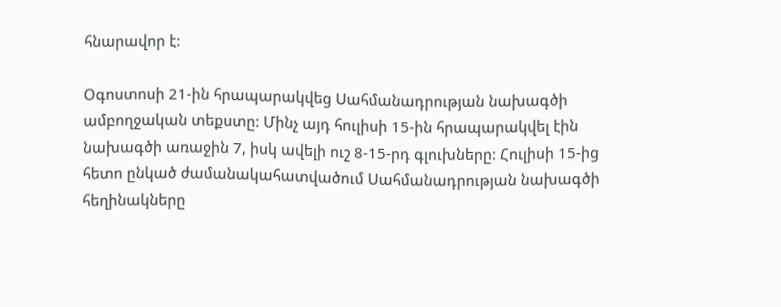հնարավոր է:

Օգոստոսի 21-ին հրապարակվեց Սահմանադրության նախագծի ամբողջական տեքստը: Մինչ այդ հուլիսի 15-ին հրապարակվել էին նախագծի առաջին 7, իսկ ավելի ուշ 8-15-րդ գլուխները: Հուլիսի 15-ից հետո ընկած ժամանակահատվածում Սահմանադրության նախագծի հեղինակները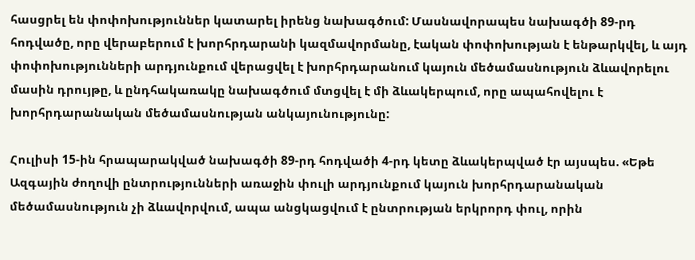հասցրել են փոփոխություններ կատարել իրենց նախագծում: Մասնավորապես նախագծի 89-րդ հոդվածը, որը վերաբերում է խորհրդարանի կազմավորմանը, էական փոփոխության է ենթարկվել, և այդ փոփոխությունների արդյունքում վերացվել է խորհրդարանում կայուն մեծամասնություն ձևավորելու մասին դրույթը, և ընդհակառակը նախագծում մտցվել է մի ձևակերպում, որը ապահովելու է խորհրդարանական մեծամասնության անկայունությունը:

Հուլիսի 15-ին հրապարակված նախագծի 89-րդ հոդվածի 4-րդ կետը ձևակերպված էր այսպես. «Եթե Ազգային ժողովի ընտրությունների առաջին փուլի արդյունքում կայուն խորհրդարանական մեծամասնություն չի ձևավորվում, ապա անցկացվում է ընտրության երկրորդ փուլ, որին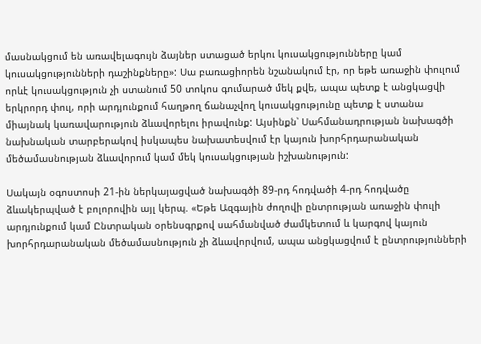մասնակցում են առավելագույն ձայներ ստացած երկու կուսակցությունները կամ կուսակցությունների դաշինքները»: Սա բառացիորեն նշանակում էր, որ եթե առաջին փուլում որևէ կուսակցություն չի ստանում 50 տոկոս գումարած մեկ քվե, ապա պետք է անցկացվի երկրորդ փուլ, որի արդյունքում հաղթող ճանաչվող կուսակցությունը պետք է ստանա միայնակ կառավարություն ձևավորելու իրավունք: Այսինքն՝ Սահմանադրության նախագծի նախնական տարբերակով իսկապես նախատեսվում էր կայուն խորհրդարանական մեծամասնության ձևավորում կամ մեկ կուսակցության իշխանություն:

Սակայն օգոստոսի 21-ին ներկայացված նախագծի 89-րդ հոդվածի 4-րդ հոդվածը ձևակերպված է բոլորովին այլ կերպ. «Եթե Ազգային ժողովի ընտրության առաջին փուլի արդյունքում կամ Ընտրական օրենսգրքով սահմանված ժամկետում և կարգով կայուն խորհրդարանական մեծամասնություն չի ձևավորվում, ապա անցկացվում է ընտրությունների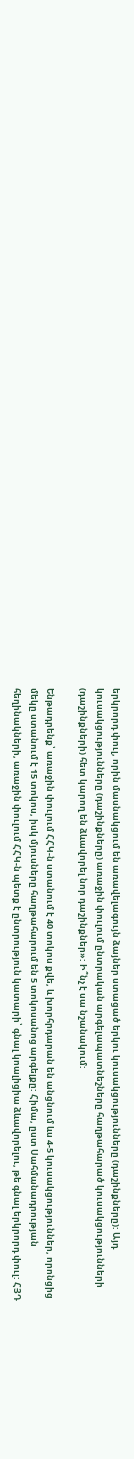երկրորդ փուլ, որին մասնակցում են առավելագույն ձայներ ստացած երկու կուսակցությունները (դաշինքները): Այդ կուսակցությունները (դաշինքները) առաջին փուլում ընտրական արգելապատնեշները հաղթահարած կուսակցությունների (դաշինքների) հետ կարող են ձևավորել նոր դաշինքներ»: Ի՞նչ է սա նշանակում:

Ենթադրենք՝ առաջին փուլում ՀՀԿ-ն ստանում է 40 տոկոս քվե, և խորհրդարան են անցնում ևս 4-5 կուսակցություններ, որոնցից մեկը ստանում է 15 տոկոս, իսկ մյուսները հաղթահարում են 5 տոկոսանոց արգելքը: Հիմա, ըստ Սահմանադրության հեղինակների, առաջին փուլում ՀՀԿ-ն պետք է ընտրություն կատարի՝ գնալ կոալիցիա ձևավորելու, թե գնալ երկրորդ փուլ: ՀՅԴ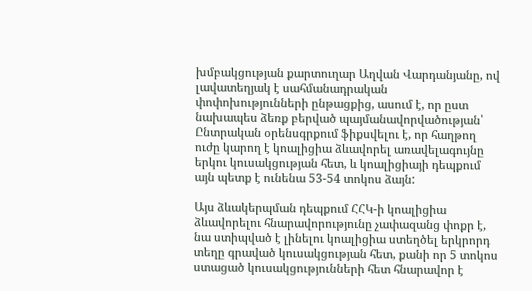խմբակցության քարտուղար Աղվան Վարդանյանը, ով լավատեղյակ է սահմանադրական փոփոխությունների ընթացքից, ասում է, որ ըստ նախապես ձեռք բերված պայմանավորվածության՝ Ընտրական օրենսգրքում ֆիքսվելու է, որ հաղթող ուժը կարող է կոալիցիա ձևավորել առավելագույնը երկու կուսակցության հետ, և կոալիցիայի դեպքում այն պետք է ունենա 53-54 տոկոս ձայն:

Այս ձևակերպման դեպքում ՀՀԿ-ի կոալիցիա ձևավորելու հնարավորությունը չափազանց փոքր է, նա ստիպված է լինելու կոալիցիա ստեղծել երկրորդ տեղը գրաված կուսակցության հետ, քանի որ 5 տոկոս ստացած կուսակցությունների հետ հնարավոր է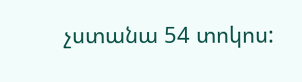չստանա 54 տոկոս: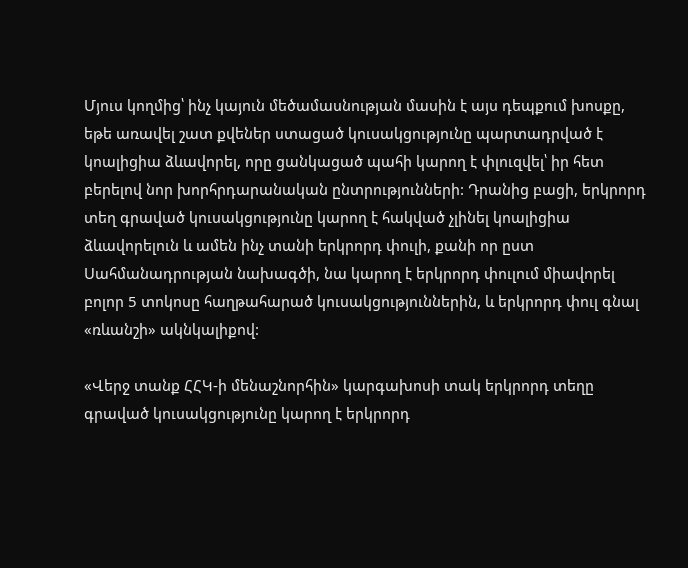Մյուս կողմից՝ ինչ կայուն մեծամասնության մասին է այս դեպքում խոսքը, եթե առավել շատ քվեներ ստացած կուսակցությունը պարտադրված է կոալիցիա ձևավորել, որը ցանկացած պահի կարող է փլուզվել՝ իր հետ բերելով նոր խորհրդարանական ընտրությունների: Դրանից բացի, երկրորդ տեղ գրաված կուսակցությունը կարող է հակված չլինել կոալիցիա ձևավորելուն և ամեն ինչ տանի երկրորդ փուլի, քանի որ ըստ Սահմանադրության նախագծի, նա կարող է երկրորդ փուլում միավորել բոլոր 5 տոկոսը հաղթահարած կուսակցություններին, և երկրորդ փուլ գնալ «ռևանշի» ակնկալիքով:

«Վերջ տանք ՀՀԿ-ի մենաշնորհին» կարգախոսի տակ երկրորդ տեղը գրաված կուսակցությունը կարող է երկրորդ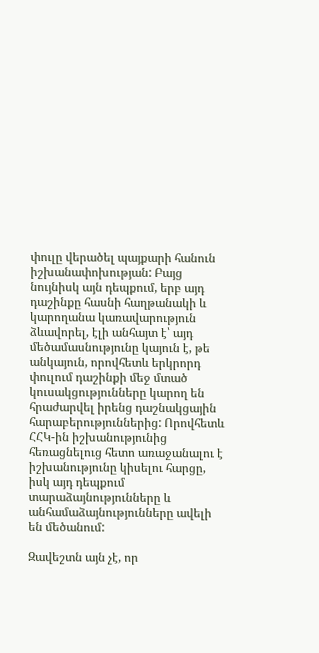փուլը վերածել պայքարի հանուն իշխանափոխության: Բայց նույնիսկ այն դեպքում, երբ այդ դաշինքը հասնի հաղթանակի և կարողանա կառավարություն ձևավորել, էլի անհայտ է՝ այդ մեծամասնությունը կայուն է, թե անկայուն, որովհետև երկրորդ փուլում դաշինքի մեջ մտած կուսակցությունները կարող են հրաժարվել իրենց դաշնակցային հարաբերություններից: Որովհետև ՀՀԿ-ին իշխանությունից հեռացնելուց հետո առաջանալու է իշխանությունը կիսելու հարցը, իսկ այդ դեպքում տարաձայնությունները և անհամաձայնությունները ավելի են մեծանում:

Զավեշտն այն չէ, որ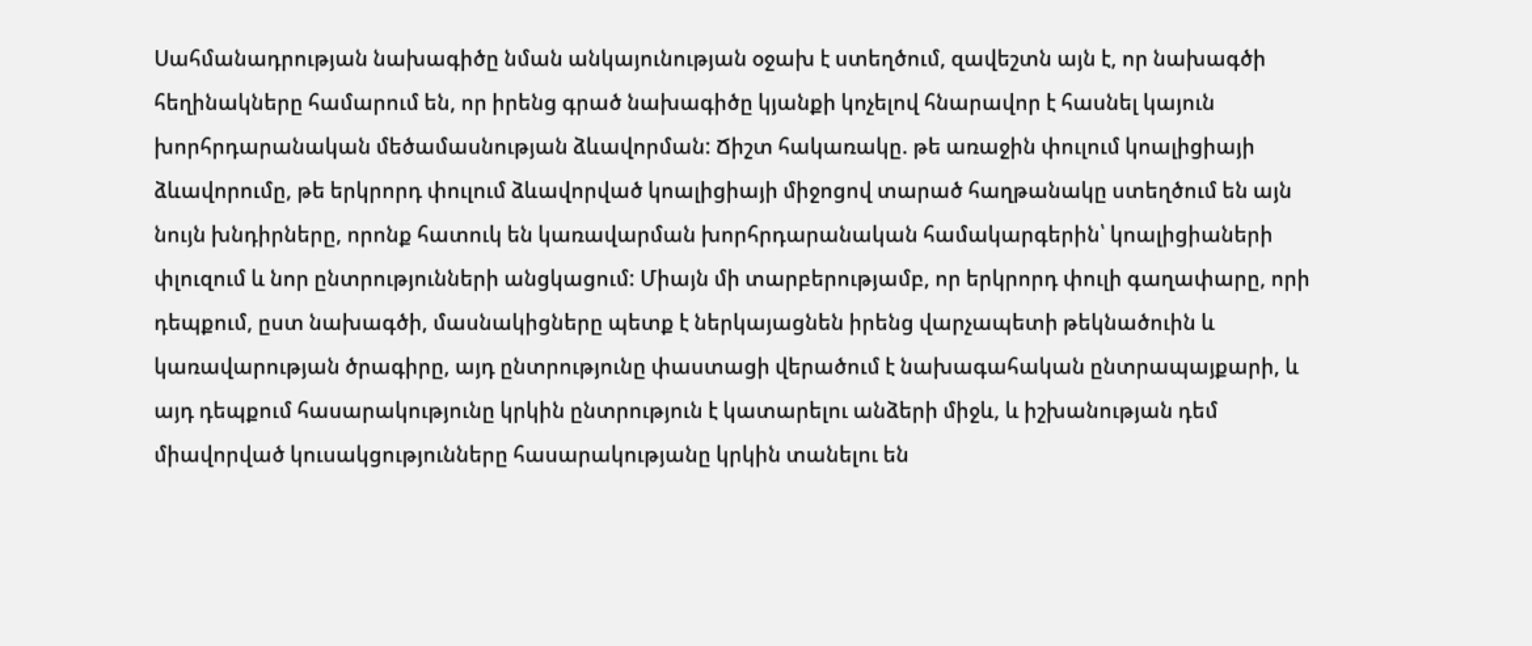Սահմանադրության նախագիծը նման անկայունության օջախ է ստեղծում, զավեշտն այն է, որ նախագծի հեղինակները համարում են, որ իրենց գրած նախագիծը կյանքի կոչելով հնարավոր է հասնել կայուն խորհրդարանական մեծամասնության ձևավորման: Ճիշտ հակառակը. թե առաջին փուլում կոալիցիայի ձևավորումը, թե երկրորդ փուլում ձևավորված կոալիցիայի միջոցով տարած հաղթանակը ստեղծում են այն նույն խնդիրները, որոնք հատուկ են կառավարման խորհրդարանական համակարգերին՝ կոալիցիաների փլուզում և նոր ընտրությունների անցկացում: Միայն մի տարբերությամբ, որ երկրորդ փուլի գաղափարը, որի դեպքում, ըստ նախագծի, մասնակիցները պետք է ներկայացնեն իրենց վարչապետի թեկնածուին և կառավարության ծրագիրը, այդ ընտրությունը փաստացի վերածում է նախագահական ընտրապայքարի, և այդ դեպքում հասարակությունը կրկին ընտրություն է կատարելու անձերի միջև, և իշխանության դեմ միավորված կուսակցությունները հասարակությանը կրկին տանելու են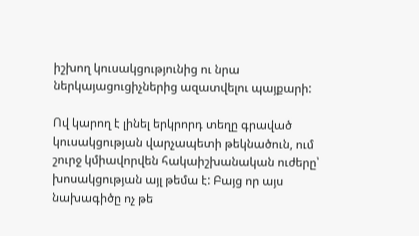իշխող կուսակցությունից ու նրա ներկայացուցիչներից ազատվելու պայքարի:

Ով կարող է լինել երկրորդ տեղը գրաված կուսակցության վարչապետի թեկնածուն, ում շուրջ կմիավորվեն հակաիշխանական ուժերը՝ խոսակցության այլ թեմա է: Բայց որ այս նախագիծը ոչ թե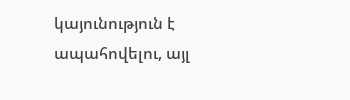կայունություն է ապահովելու, այլ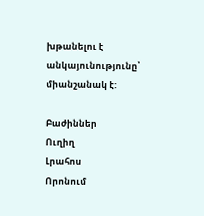խթանելու է անկայունությունը՝ միանշանակ է:

Բաժիններ
Ուղիղ
Լրահոս
Որոնում